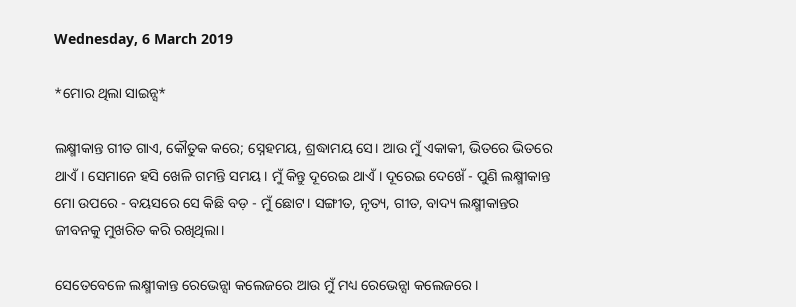Wednesday, 6 March 2019

*ମୋର ଥିଲା ସାଇନ୍ସ*

ଲକ୍ଷ୍ମୀକାନ୍ତ ଗୀତ ଗାଏ, କୌତୁକ କରେ; ସ୍ନେହମୟ, ଶ୍ରଦ୍ଧାମୟ ସେ। ଆଉ ମୁଁ ଏକାକୀ, ଭିତରେ ଭିତରେ ଥାଏଁ। ସେମାନେ ହସି ଖେଳି ଗମନ୍ତି ସମୟ। ମୁଁ କିନ୍ତୁ ଦୂରେଇ ଥାଏଁ। ଦୂରେଇ ଦେଖେଁ - ପୁଣି ଲକ୍ଷ୍ମୀକାନ୍ତ ମୋ ଉପରେ - ବୟସରେ ସେ କିଛି ବଡ଼ - ମୁଁ ଛୋଟ। ସଙ୍ଗୀତ, ନୃତ୍ୟ, ଗୀତ, ବାଦ୍ୟ ଲକ୍ଷ୍ମୀକାନ୍ତର ଜୀବନକୁ ମୁଖରିତ କରି ରଖିଥିଲା।

ସେତେବେଳେ ଲକ୍ଷ୍ମୀକାନ୍ତ ରେଭେନ୍ସା କଲେଜରେ ଆଉ ମୁଁ ମଧ୍ୟ ରେଭେନ୍ସା କଲେଜରେ।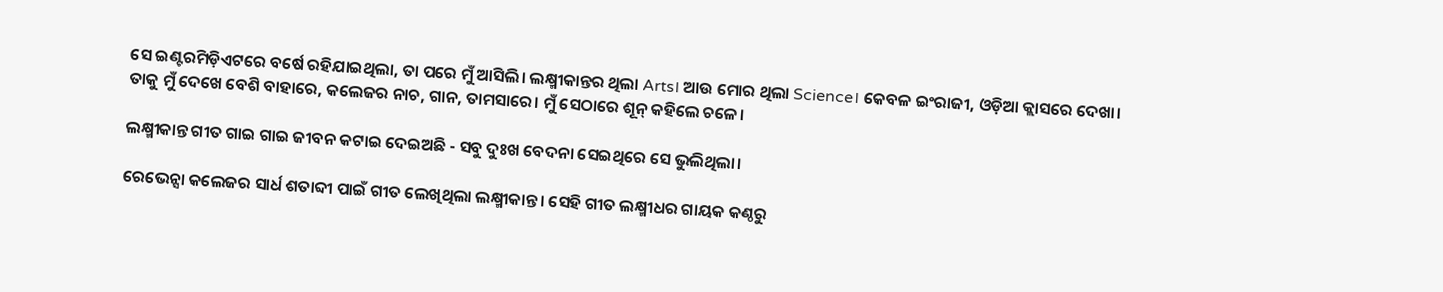ସେ ଇଣ୍ଟରମିଡ଼ିଏଟରେ ବର୍ଷେ ରହିଯାଇଥିଲା, ତା ପରେ ମୁଁ ଆସିଲି। ଲକ୍ଷ୍ମୀକାନ୍ତର ଥିଲା Arts। ଆଉ ମୋର ଥିଲା Science। କେବଳ ଇଂରାଜୀ, ଓଡ଼ିଆ କ୍ଲାସରେ ଦେଖା। ତାକୁ ମୁଁ ଦେଖେ ବେଶି ବାହାରେ, କଲେଜର ନାଚ, ଗାନ, ତାମସାରେ। ମୁଁ ସେଠାରେ ଶୂନ୍ କହିଲେ ଚଳେ।

ଲକ୍ଷ୍ମୀକାନ୍ତ ଗୀତ ଗାଇ ଗାଇ ଜୀବନ କଟାଇ ଦେଇଅଛି - ସବୁ ଦୁଃଖ ବେଦନା ସେଇଥିରେ ସେ ଭୁଲିଥିଲା।

ରେଭେନ୍ସା କଲେଜର ସାର୍ଧ ଶତାବ୍ଦୀ ପାଇଁ ଗୀତ ଲେଖିଥିଲା ଲକ୍ଷ୍ମୀକାନ୍ତ। ସେହି ଗୀତ ଲକ୍ଷ୍ମୀଧର ଗାୟକ କଣ୍ଠରୁ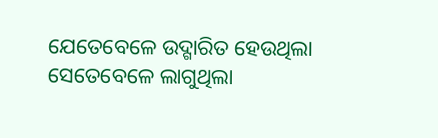ଯେତେବେଳେ ଉଦ୍ଗାରିତ ହେଉଥିଲା ସେତେବେଳେ ଲାଗୁଥିଲା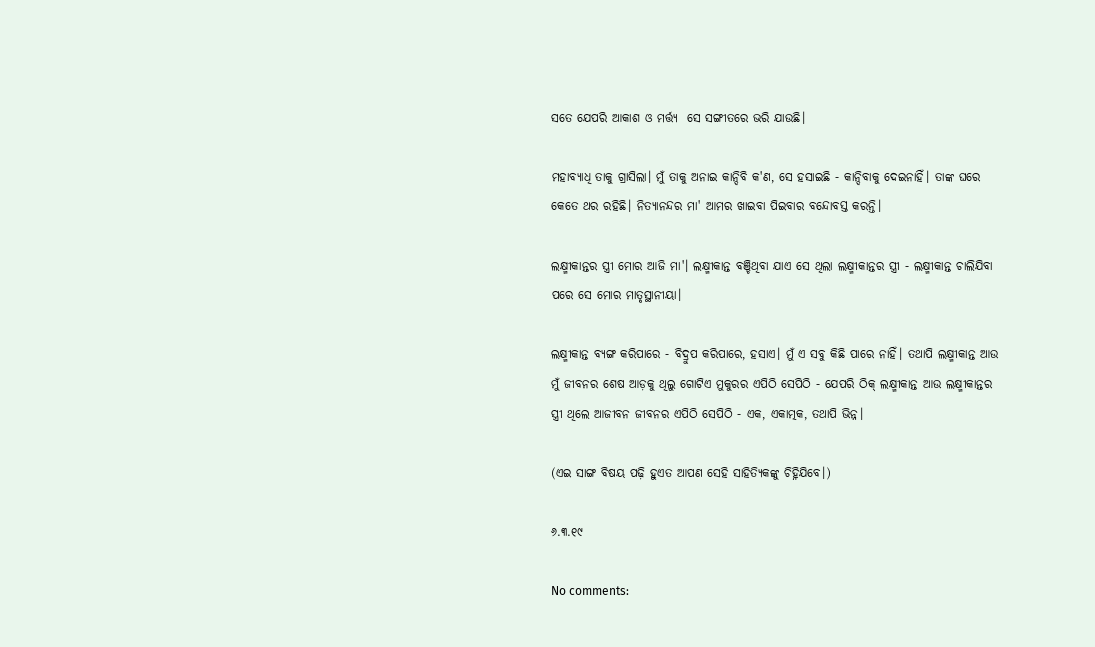ସତେ ଯେପରି ଆକାଶ ଓ ମର୍ତ୍ତ୍ୟ  ସେ ସଙ୍ଗୀତରେ ଭରି ଯାଉଛି।

ମହାବ୍ୟାଧି ତାକୁ ଗ୍ରାସିଲା। ମୁଁ ତାକୁ ଅନାଇ କାନ୍ଦିବି କ'ଣ, ସେ ହସାଇଛି - କାନ୍ଦିବାକୁ ଦେଇନାହିଁ। ତାଙ୍କ ଘରେ କେତେ ଥର ରହିଛି। ନିତ୍ୟାନନ୍ଦର ମା' ଆମର ଖାଇବା ପିଇବାର ବନ୍ଦୋବସ୍ତ କରନ୍ତି।

ଲକ୍ଷ୍ମୀକାନ୍ତର ସ୍ତ୍ରୀ ମୋର ଆଜି ମା'। ଲକ୍ଷ୍ମୀକାନ୍ତ ବଞ୍ଚିଥିବା ଯାଏ ସେ ଥିଲା ଲକ୍ଷ୍ମୀକାନ୍ତର ସ୍ତ୍ରୀ - ଲକ୍ଷ୍ମୀକାନ୍ତ ଚାଲିଯିବା ପରେ ସେ ମୋର ମାତୃସ୍ଥାନୀୟା।

ଲକ୍ଷ୍ମୀକାନ୍ତ ବ୍ୟଙ୍ଗ କରିପାରେ - ବିଦ୍ରୁପ କରିପାରେ, ହସାଏ। ମୁଁ ଏ ସବୁ କିଛି ପାରେ ନାହିଁ। ତଥାପି ଲକ୍ଷ୍ମୀକାନ୍ତ ଆଉ ମୁଁ ଜୀବନର ଶେଷ ଆଡ଼କୁ ଥିଲୁ ଗୋଟିଏ ମୁକୁରର ଏପିଠି ସେପିଠି - ଯେପରି ଠିକ୍ ଲକ୍ଷ୍ମୀକାନ୍ତ ଆଉ ଲକ୍ଷ୍ମୀକାନ୍ତର ସ୍ତ୍ରୀ ଥିଲେ ଆଜୀବନ ଜୀବନର ଏପିଠି ସେପିଠି - ଏକ, ଏକାତ୍ମକ, ତଥାପି ଭିନ୍ନ।

(ଏଇ ସାଙ୍ଗ ବିଷୟ ପଢ଼ି ହୁଏତ ଆପଣ ସେହି ସାହିତ୍ୟିକଙ୍କୁ ଚିହ୍ନିଯିବେ।)

୬.୩.୧୯

No comments: